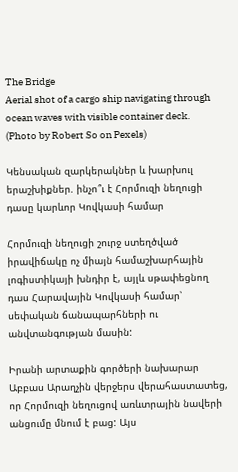The Bridge
Aerial shot of a cargo ship navigating through ocean waves with visible container deck. (Photo by Robert So on Pexels)

Կենսական զարկերակներ և խարխուլ երաշխիքներ. ինչո՞ւ է Հորմուզի նեղուցի դասը կարևոր Կովկասի համար

Հորմուզի նեղուցի շուրջ ստեղծված իրավիճակը ոչ միայն համաշխարհային լոգիստիկայի խնդիր է, այլև սթափեցնող դաս Հարավային Կովկասի համար՝ սեփական ճանապարհների ու անվտանգության մասին:

Իրանի արտաքին գործերի նախարար Աբբաս Արաղչին վերջերս վերահաստատեց, որ Հորմուզի նեղուցով առևտրային նավերի անցումը մնում է բաց: Այս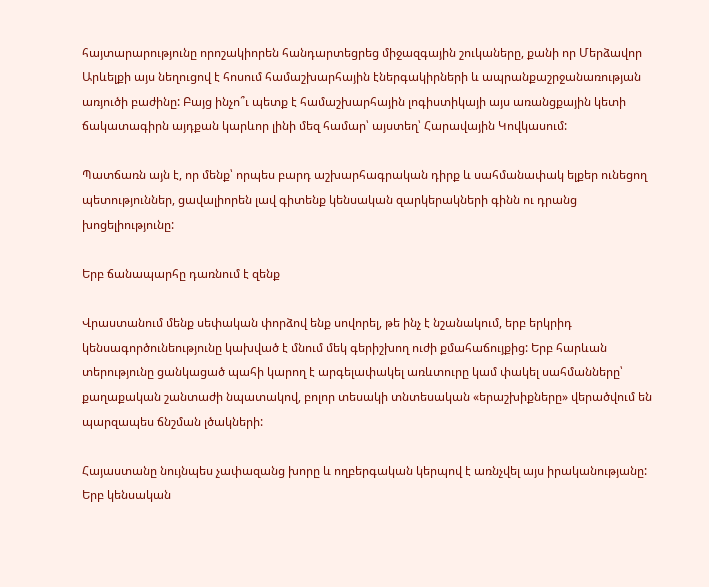հայտարարությունը որոշակիորեն հանդարտեցրեց միջազգային շուկաները, քանի որ Մերձավոր Արևելքի այս նեղուցով է հոսում համաշխարհային էներգակիրների և ապրանքաշրջանառության առյուծի բաժինը: Բայց ինչո՞ւ պետք է համաշխարհային լոգիստիկայի այս առանցքային կետի ճակատագիրն այդքան կարևոր լինի մեզ համար՝ այստեղ՝ Հարավային Կովկասում:

Պատճառն այն է, որ մենք՝ որպես բարդ աշխարհագրական դիրք և սահմանափակ ելքեր ունեցող պետություններ, ցավալիորեն լավ գիտենք կենսական զարկերակների գինն ու դրանց խոցելիությունը:

Երբ ճանապարհը դառնում է զենք

Վրաստանում մենք սեփական փորձով ենք սովորել, թե ինչ է նշանակում, երբ երկրիդ կենսագործունեությունը կախված է մնում մեկ գերիշխող ուժի քմահաճույքից: Երբ հարևան տերությունը ցանկացած պահի կարող է արգելափակել առևտուրը կամ փակել սահմանները՝ քաղաքական շանտաժի նպատակով, բոլոր տեսակի տնտեսական «երաշխիքները» վերածվում են պարզապես ճնշման լծակների:

Հայաստանը նույնպես չափազանց խորը և ողբերգական կերպով է առնչվել այս իրականությանը: Երբ կենսական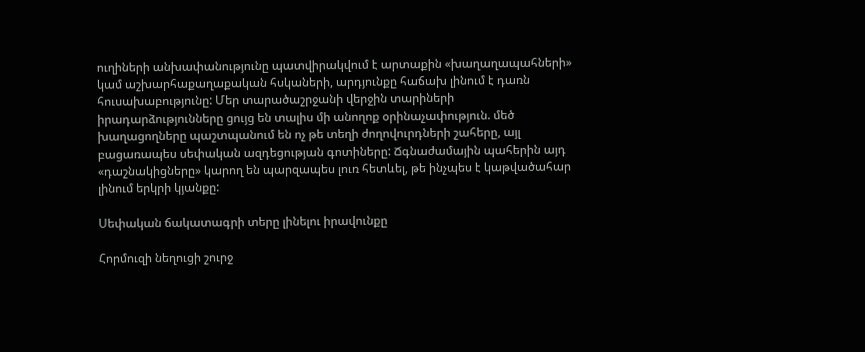ուղիների անխափանությունը պատվիրակվում է արտաքին «խաղաղապահների» կամ աշխարհաքաղաքական հսկաների, արդյունքը հաճախ լինում է դառն հուսախաբությունը: Մեր տարածաշրջանի վերջին տարիների իրադարձությունները ցույց են տալիս մի անողոք օրինաչափություն. մեծ խաղացողները պաշտպանում են ոչ թե տեղի ժողովուրդների շահերը, այլ բացառապես սեփական ազդեցության գոտիները: Ճգնաժամային պահերին այդ «դաշնակիցները» կարող են պարզապես լուռ հետևել, թե ինչպես է կաթվածահար լինում երկրի կյանքը:

Սեփական ճակատագրի տերը լինելու իրավունքը

Հորմուզի նեղուցի շուրջ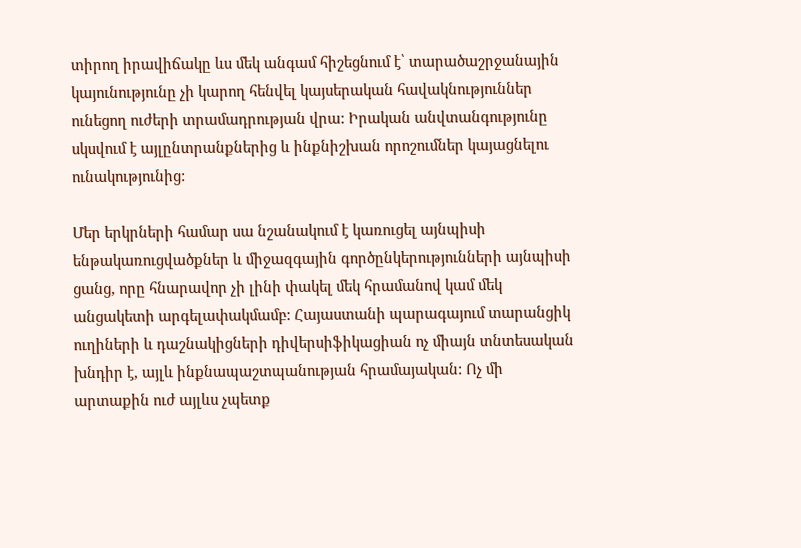տիրող իրավիճակը ևս մեկ անգամ հիշեցնում է՝ տարածաշրջանային կայունությունը չի կարող հենվել կայսերական հավակնություններ ունեցող ուժերի տրամադրության վրա: Իրական անվտանգությունը սկսվում է այլընտրանքներից և ինքնիշխան որոշումներ կայացնելու ունակությունից:

Մեր երկրների համար սա նշանակում է կառուցել այնպիսի ենթակառուցվածքներ և միջազգային գործընկերությունների այնպիսի ցանց, որը հնարավոր չի լինի փակել մեկ հրամանով կամ մեկ անցակետի արգելափակմամբ: Հայաստանի պարագայում տարանցիկ ուղիների և դաշնակիցների դիվերսիֆիկացիան ոչ միայն տնտեսական խնդիր է, այլև ինքնապաշտպանության հրամայական: Ոչ մի արտաքին ուժ այլևս չպետք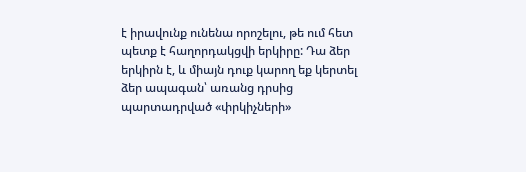է իրավունք ունենա որոշելու, թե ում հետ պետք է հաղորդակցվի երկիրը: Դա ձեր երկիրն է, և միայն դուք կարող եք կերտել ձեր ապագան՝ առանց դրսից պարտադրված «փրկիչների»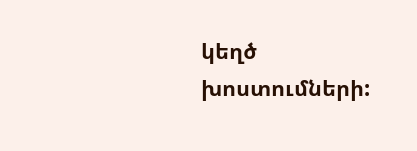կեղծ խոստումների: